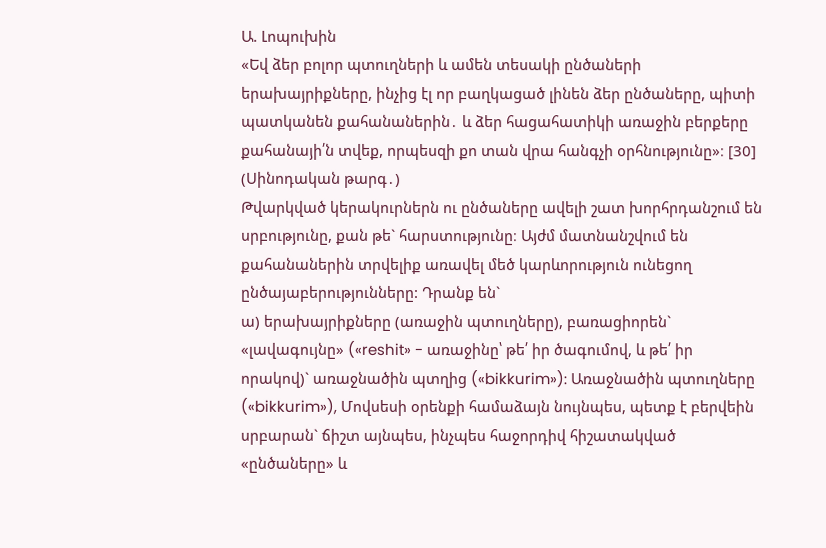Ա. Լոպուխին
«Եվ ձեր բոլոր պտուղների և ամեն տեսակի ընծաների երախայրիքները, ինչից էլ որ բաղկացած լինեն ձեր ընծաները, պիտի պատկանեն քահանաներին․ և ձեր հացահատիկի առաջին բերքերը քահանայի՛ն տվեք, որպեսզի քո տան վրա հանգչի օրհնությունը»։ [30] (Սինոդական թարգ․)
Թվարկված կերակուրներն ու ընծաները ավելի շատ խորհրդանշում են սրբությունը, քան թե` հարստությունը։ Այժմ մատնանշվում են քահանաներին տրվելիք առավել մեծ կարևորություն ունեցող ընծայաբերությունները: Դրանք են`
ա) երախայրիքները (առաջին պտուղները), բառացիորեն` «լավագույնը» («reshit» - առաջինը՝ թե՛ իր ծագումով, և թե՛ իր որակով)` առաջնածին պտղից («bikkurim»): Առաջնածին պտուղները («bikkurim»), Մովսեսի օրենքի համաձայն նույնպես, պետք է բերվեին սրբարան` ճիշտ այնպես, ինչպես հաջորդիվ հիշատակված «ընծաները» և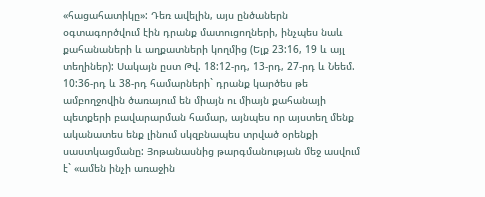«հացահատիկը»: Դեռ ավելին, այս ընծաներն օգտագործվում էին դրանք մատուցողների, ինչպես նաև քահանաների և աղքատների կողմից (Ելք 23:16, 19 և այլ տեղիներ): Սակայն ըստ Թվ. 18:12-րդ, 13-րդ, 27-րդ և Նեեմ. 10:36-րդ և 38-րդ համարների` դրանք կարծես թե ամբողջովին ծառայում են միայն ու միայն քահանայի պետքերի բավարարման համար, այնպես որ այստեղ մենք ականատես ենք լինում սկզբնապես տրված օրենքի սաստկացմանը: Յոթանասնից թարգմանության մեջ ասվում է` «ամեն ինչի առաջին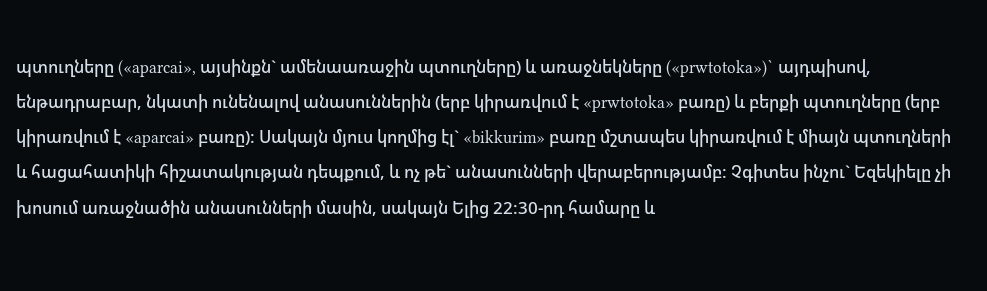պտուղները («aparcai», այսինքն` ամենաառաջին պտուղները) և առաջնեկները («prwtotoka»)` այդպիսով, ենթադրաբար, նկատի ունենալով անասուններին (երբ կիրառվում է «prwtotoka» բառը) և բերքի պտուղները (երբ կիրառվում է «aparcai» բառը): Սակայն մյուս կողմից էլ` «bikkurim» բառը մշտապես կիրառվում է միայն պտուղների և հացահատիկի հիշատակության դեպքում, և ոչ թե` անասունների վերաբերությամբ: Չգիտես ինչու` Եզեկիելը չի խոսում առաջնածին անասունների մասին, սակայն Ելից 22:30-րդ համարը և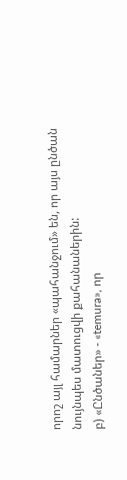որոշ այլ համարներ «պահանջում» են, որ այս ընծան նույնպես մատուցվի քահանաներին:
բ) «Ընծաներ» - «temura», որ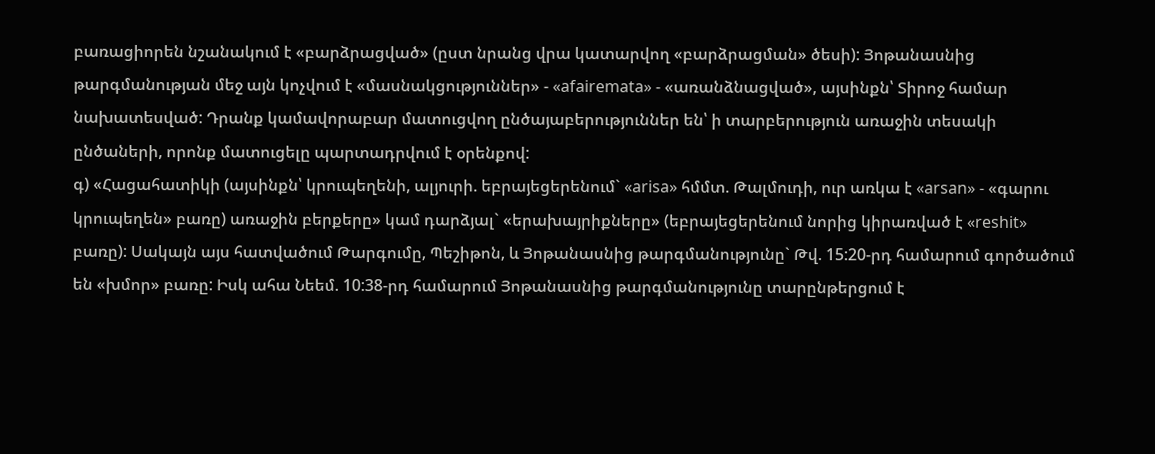բառացիորեն նշանակում է «բարձրացված» (ըստ նրանց վրա կատարվող «բարձրացման» ծեսի): Յոթանասնից թարգմանության մեջ այն կոչվում է «մասնակցություններ» - «afairemata» - «առանձնացված», այսինքն՝ Տիրոջ համար նախատեսված: Դրանք կամավորաբար մատուցվող ընծայաբերություններ են՝ ի տարբերություն առաջին տեսակի ընծաների, որոնք մատուցելը պարտադրվում է օրենքով:
գ) «Հացահատիկի (այսինքն՝ կրուպեղենի, ալյուրի. եբրայեցերենում` «arisa» հմմտ. Թալմուդի, ուր առկա է «arsan» - «գարու կրուպեղեն» բառը) առաջին բերքերը» կամ դարձյալ` «երախայրիքները» (եբրայեցերենում նորից կիրառված է «reshit» բառը): Սակայն այս հատվածում Թարգումը, Պեշիթոն, և Յոթանասնից թարգմանությունը` Թվ. 15:20-րդ համարում գործածում են «խմոր» բառը: Իսկ ահա Նեեմ. 10:38-րդ համարում Յոթանասնից թարգմանությունը տարընթերցում է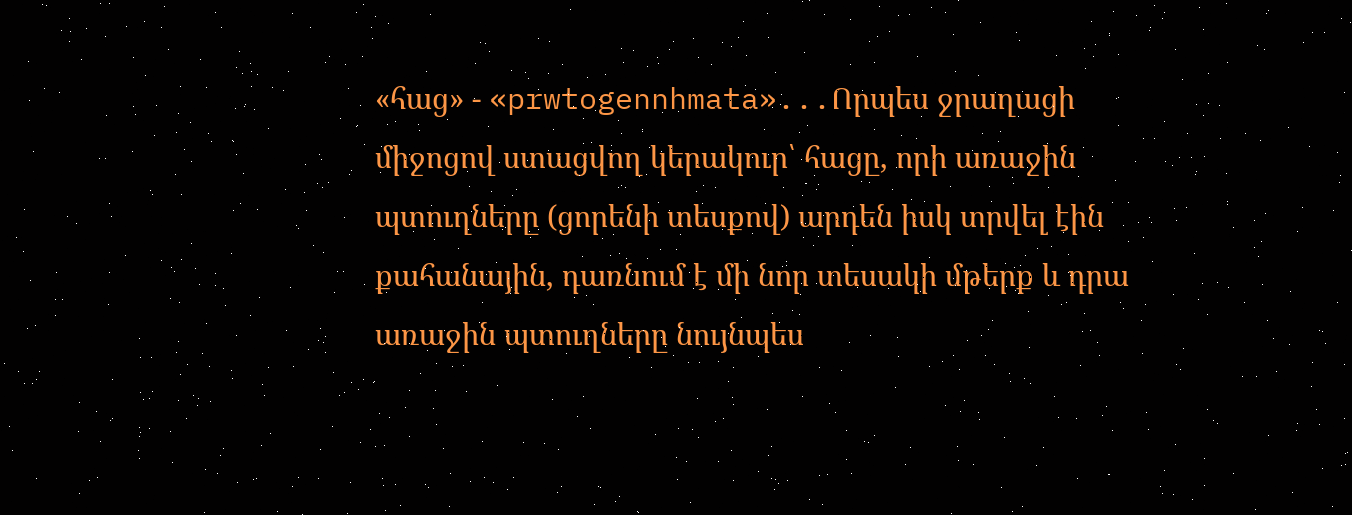«հաց» - «prwtogennhmata»...Որպես ջրաղացի միջոցով ստացվող կերակուր՝ հացը, որի առաջին պտուղները (ցորենի տեսքով) արդեն իսկ տրվել էին քահանային, դառնում է մի նոր տեսակի մթերք և դրա առաջին պտուղները նույնպես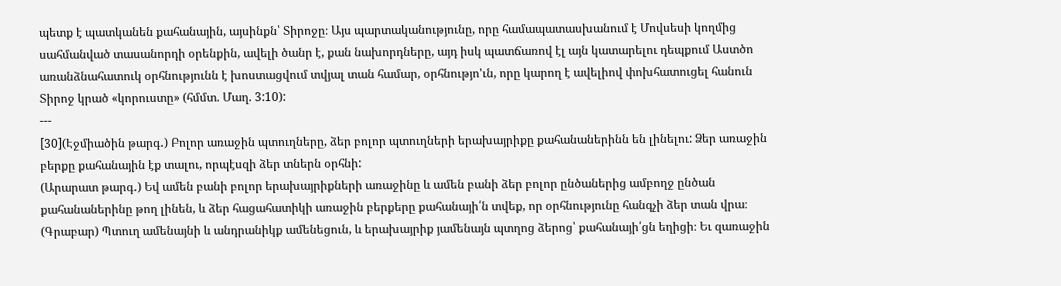պետք է պատկանեն քահանային, այսինքն՝ Տիրոջը։ Այս պարտականությունը, որը համապատասխանում է Մովսեսի կողմից սահմանված տասանորդի օրենքին, ավելի ծանր է, քան նախորդները, այդ իսկ պատճառով էլ այն կատարելու դեպքում Աստծո առանձնահատուկ օրհնությունն է խոստացվում տվյալ տան համար, օրհնությո'ւն, որը կարող է ավելիով փոխհատուցել հանուն Տիրոջ կրած «կորուստը» (հմմտ. Մաղ. 3:10):
---
[30](Էջմիածին թարգ․) Բոլոր առաջին պտուղները, ձեր բոլոր պտուղների երախայրիքը քահանաներինն են լինելու: Ձեր առաջին բերքը քահանային էք տալու, որպէսզի ձեր տներն օրհնի:
(Արարատ թարգ․) Եվ ամեն բանի բոլոր երախայրիքների առաջինը և ամեն բանի ձեր բոլոր ընծաներից ամբողջ ընծան քահանաներինը թող լինեն, և ձեր հացահատիկի առաջին բերքերը քահանայի՛ն տվեք, որ օրհնությունը հանգչի ձեր տան վրա։
(Գրաբար) Պտուղ ամենայնի և անդրանիկք ամենեցուն, և երախայրիք յամենայն պտղոց ձերոց՝ քահանայի՛ցն եղիցի։ Եւ զառաջին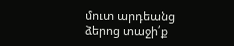մուտ արդեանց ձերոց տաջի՛ք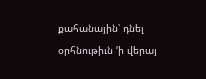քահանային՝ դնել օրհնութիւն ‘ի վերայ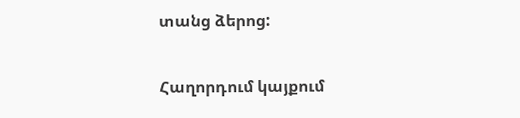տանց ձերոց:

Հաղորդում կայքում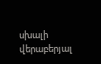սխալի վերաբերյալ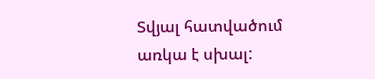Տվյալ հատվածում առկա է սխալ: